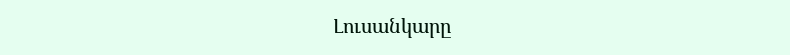Լուսանկարը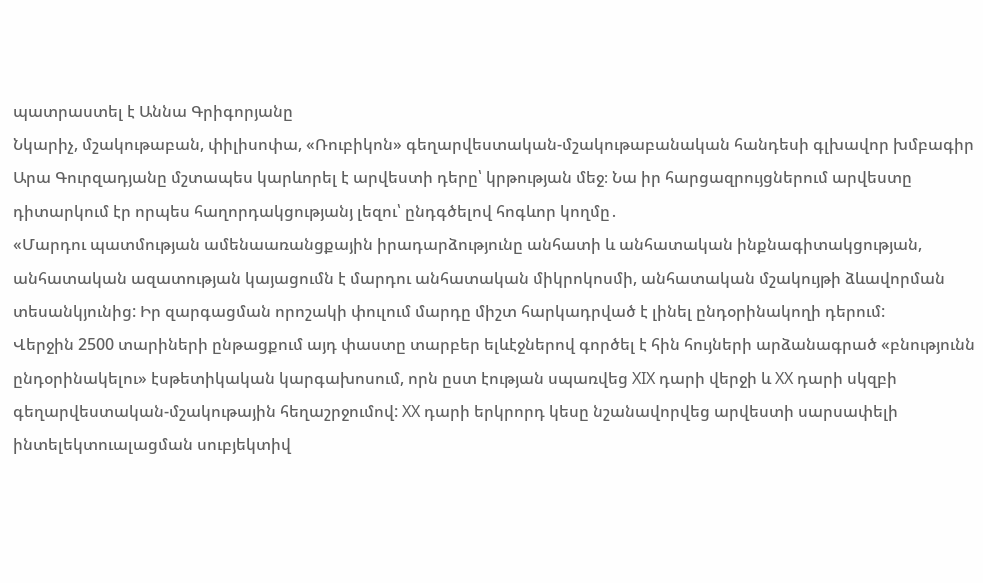պատրաստել է Աննա Գրիգորյանը
Նկարիչ, մշակութաբան, փիլիսոփա, «Ռուբիկոն» գեղարվեստական-մշակութաբանական հանդեսի գլխավոր խմբագիր Արա Գուրզադյանը մշտապես կարևորել է արվեստի դերը՝ կրթության մեջ։ Նա իր հարցազրույցներում արվեստը դիտարկում էր որպես հաղորդակցությանյ լեզու՝ ընդգծելով հոգևոր կողմը․
«Մարդու պատմության ամենաառանցքային իրադարձությունը անհատի և անհատական ինքնագիտակցության, անհատական ազատության կայացումն է մարդու անհատական միկրոկոսմի, անհատական մշակույթի ձևավորման տեսանկյունից: Իր զարգացման որոշակի փուլում մարդը միշտ հարկադրված է լինել ընդօրինակողի դերում:
Վերջին 2500 տարիների ընթացքում այդ փաստը տարբեր ելևէջներով գործել է հին հույների արձանագրած «բնությունն ընդօրինակելու» էսթետիկական կարգախոսում, որն ըստ էության սպառվեց XIX դարի վերջի և XX դարի սկզբի գեղարվեստական-մշակութային հեղաշրջումով: XX դարի երկրորդ կեսը նշանավորվեց արվեստի սարսափելի ինտելեկտուալացման սուբյեկտիվ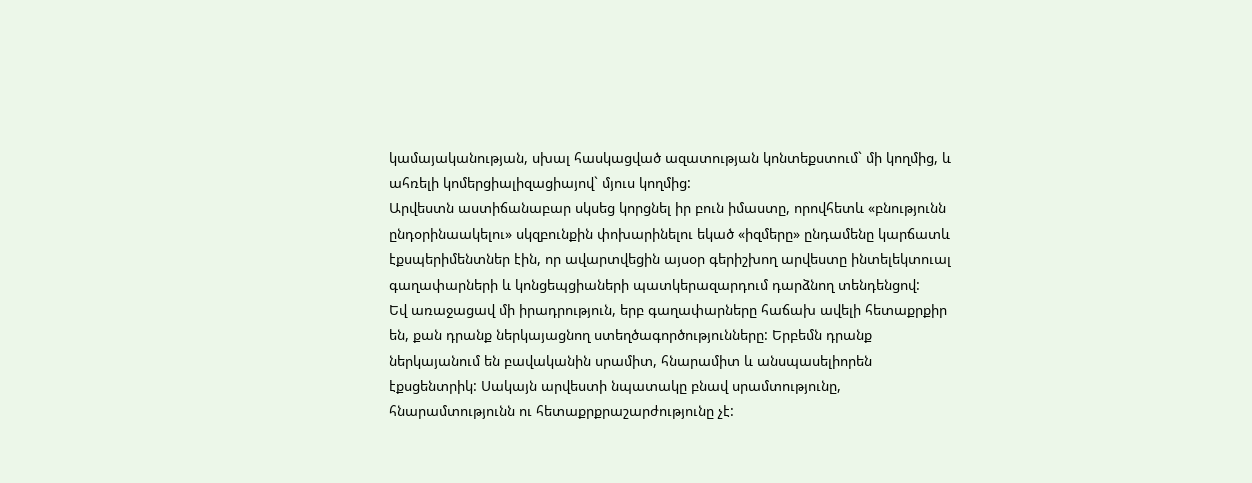կամայականության, սխալ հասկացված ազատության կոնտեքստում` մի կողմից, և ահռելի կոմերցիալիզացիայով` մյուս կողմից:
Արվեստն աստիճանաբար սկսեց կորցնել իր բուն իմաստը, որովհետև «բնությունն ընդօրինաակելու» սկզբունքին փոխարինելու եկած «իզմերը» ընդամենը կարճատև էքսպերիմենտներ էին, որ ավարտվեցին այսօր գերիշխող արվեստը ինտելեկտուալ գաղափարների և կոնցեպցիաների պատկերազարդում դարձնող տենդենցով:
Եվ առաջացավ մի իրադրություն, երբ գաղափարները հաճախ ավելի հետաքրքիր են, քան դրանք ներկայացնող ստեղծագործությունները: Երբեմն դրանք ներկայանում են բավականին սրամիտ, հնարամիտ և անսպասելիորեն էքսցենտրիկ: Սակայն արվեստի նպատակը բնավ սրամտությունը, հնարամտությունն ու հետաքրքրաշարժությունը չէ: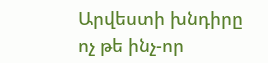Արվեստի խնդիրը ոչ թե ինչ-որ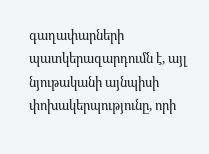գաղափարների պատկերազարդումն է, այլ նյութականի այնպիսի փոխակերպությունը, որի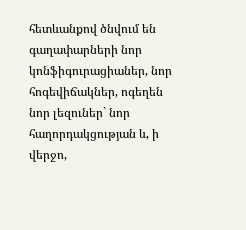հետևանքով ծնվում են գաղափարների նոր կոնֆիգուրացիաներ, նոր հոգեվիճակներ, ոգեղեն նոր լեզուներ` նոր հաղորդակցության և, ի վերջո,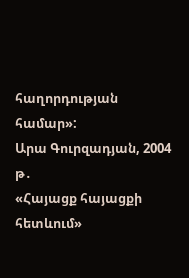հաղորդության համար»:
Արա Գուրզադյան, 2004 թ․
«Հայացք հայացքի հետևում»